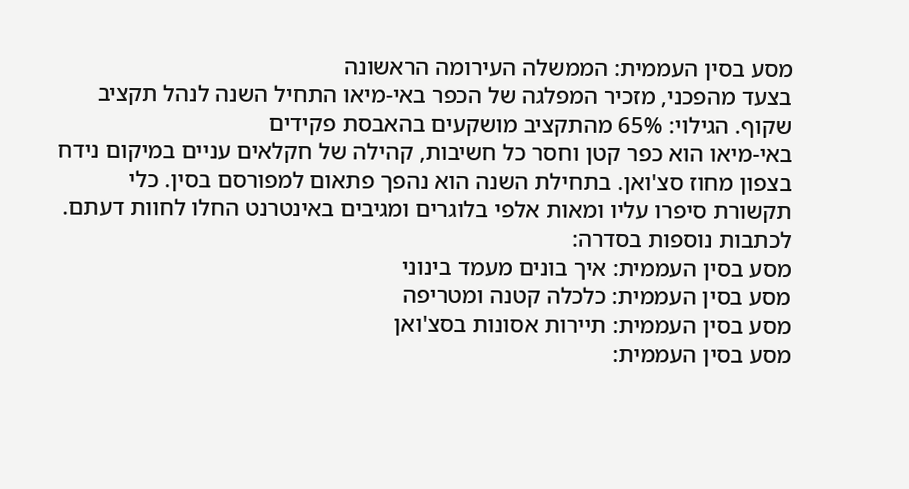מסע בסין העממית: הממשלה העירומה הראשונה
בצעד מהפכני, מזכיר המפלגה של הכפר באי-מיאו התחיל השנה לנהל תקציב שקוף. הגילוי: 65% מהתקציב מושקעים בהאבסת פקידים
באי-מיאו הוא כפר קטן וחסר כל חשיבות, קהילה של חקלאים עניים במיקום נידח בצפון מחוז סצ'ואן. בתחילת השנה הוא נהפך פתאום למפורסם בסין. כלי תקשורת סיפרו עליו ומאות אלפי בלוגרים ומגיבים באינטרנט החלו לחוות דעתם.
לכתבות נוספות בסדרה:
מסע בסין העממית: איך בונים מעמד בינוני
מסע בסין העממית: כלכלה קטנה ומטריפה
מסע בסין העממית: תיירות אסונות בסצ'ואן
מסע בסין העממית: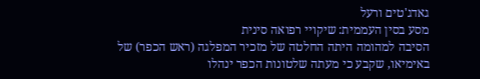גאדג'טים ורעל
מסע בסין העממית: שיקויי רפואה סינית
הסיבה למהומה היתה החלטה של מזכיר המפלגה (ראש הכפר) של באימיאו, שקבע כי מעתה שלטונות הכפר ינהלו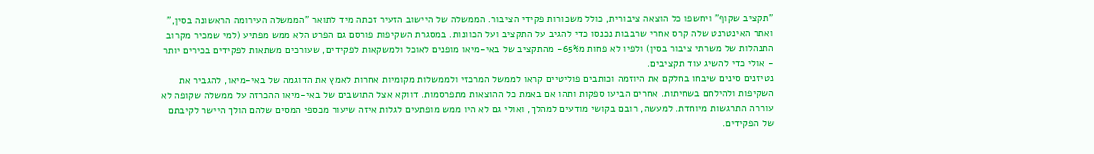"תקציב שקוף" ויחשפו כל הוצאה ציבורית, כולל משכורות פקידי הציבור. הממשלה של היישוב הזעיר זכתה מיד לתואר "הממשלה העירומה הראשונה בסין," ואתר האינטרנט שלה קרס אחרי שרבבות נכנסו כדי להגיב על התקציב ועל הכוונות. במסגרת השקיפות פורסם גם הפרט הלא ממש מפתיע (למי שמכיר מקרוב התנהלות של משרתי ציבור בסין) ולפיו לא פחות מ65%- מהתקציב של באי-מיאו מופנים לאוכל ולמשקאות לפקידים, שעורכים משתאות לפקידים בכירים יותר - אולי כדי להשיג עוד תקציבים.
נטיזנים סינים שיבחו בחלקם את היוזמה וכותבים פוליטיים קראו לממשל המרכזי ולממשלות מקומיות אחרות לאמץ את הדוגמה של באי-מיאו, להגביר את השקיפות ולהילחם בשחיתות. אחרים הביעו ספקות ותהו אם באמת כל ההוצאות מתפרסמות. דווקא אצל התושבים של באי-מיאו ההכרזה על ממשלה שקופה לא עוררה התרגשות מיוחדת. למעשה, רובם בקושי מודעים למהלך, ואולי גם לא היו ממש מופתעים לגלות איזה שיעור מכספי המסים שלהם הולך היישר לקיבתם של הפקידים.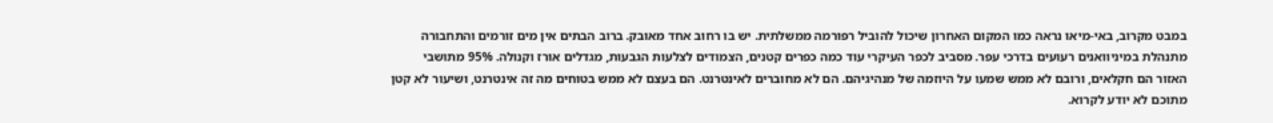במבט מקרוב, באי-מיאו נראה כמו המקום האחרון שיכול להוביל רפורמה ממשלתית. יש בו רחוב אחד מאובק. ברוב הבתים אין מים זורמים והתחבורה מתנהלת במיניוואנים רעועים בדרכי עפר. מסביב לכפר העיקרי עוד כמה כפרים קטנים, הצמודים לצלעות הגבעות, מגדלים אורז וקנולה. 95% מתושבי האזור הם חקלאים, ורובם לא ממש שמעו על היוזמה של מנהיגיהם. הם לא מחוברים לאינטרנט. הם בעצם לא ממש בטוחים מה זה אינטרנט, ושיעור לא קטן מתוכם לא יודע לקרוא.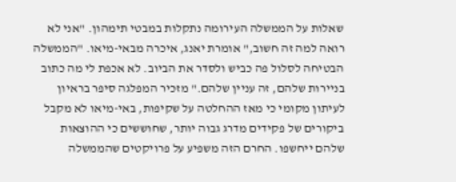שאלות על הממשלה העירומה נתקלות במבטי תימהון. "אני לא רואה למה זה חשוב," אומרת יאנג, איכרה מבאי-מיאו. "הממשלה הבטיחה לסלול פה כביש ולסדר את הביוב. לא אכפת לי מה כתוב בניירות שלהם, זה עניין שלהם." מזכיר המפלגה סיפר בראיון לעיתון מקומי כי מאז ההחלטה על שקיפות, באי-מיאו לא מקבל ביקורים של פקידים מדרג גבוה יותר, שחוששים כי ההוצאות שלהם ייחשפו. החרם הזה משפיע על פרויקטים שהממשלה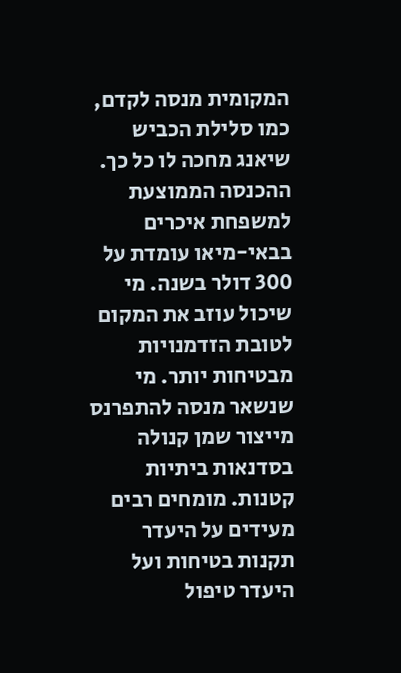המקומית מנסה לקדם, כמו סלילת הכביש שיאנג מחכה לו כל כך.
ההכנסה הממוצעת למשפחת איכרים בבאי-מיאו עומדת על 300 דולר בשנה. מי שיכול עוזב את המקום לטובת הזדמנויות מבטיחות יותר. מי שנשאר מנסה להתפרנס מייצור שמן קנולה בסדנאות ביתיות קטנות. מומחים רבים מעידים על היעדר תקנות בטיחות ועל היעדר טיפול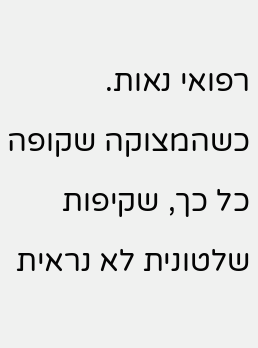רפואי נאות. כשהמצוקה שקופה כל כך, שקיפות שלטונית לא נראית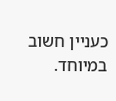כעניין חשוב במיוחד.